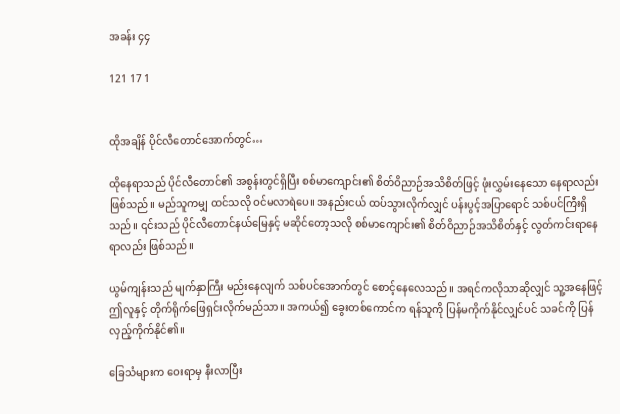အခန်း ၄၄

121 17 1


ထိုအချိန် ပိုင်လီတောင်အောက်တွင်…

ထိုနေရာသည် ပိုင်လီတောင်၏ အစွန်းတွင်ရှိပြီး စစ်မာကျောင်း၏ စိတ်ဝိညာဉ်အသိစိတ်ဖြင့် ဖုံးလွှမ်းနေသော နေရာလည်းဖြစ်သည်။ မည်သူကမျှ ထင်သလို ဝင်မလာရဲပေ။ အနည်းငယ် ထပ်သွားလိုက်လျှင် ပန်းပွင့်အပြာရောင် သစ်ပင်ကြီးရှိသည်။ ၎င်းသည် ပိုင်လီတောင်နယ်မြေနှင့် မဆိုင်တော့သလို စစ်မာကျောင်း၏ စိတ်ဝိညာဉ်အသိစိတ်နှင့် လွတ်ကင်းရာနေရာလည်း ဖြစ်သည်။

ယွမ်ကျန်းသည် မျက်နှာကြီး မည်းနေလျက် သစ်ပင်အောက်တွင် စောင့်နေလေသည်။ အရင်ကလိုသာဆိုလျှင် သူ့အနေဖြင့် ဤလူနှင့် တိုက်ရိုက်ဖြေရှင်းလိုက်မည်သာ။ အကယ်၍ ခွေးတစ်ကောင်က ရန်သူကို ပြန်မကိုက်နိုင်လျှင်ပင် သခင်ကို ပြန်လှည့်ကိုက်နိုင်၏။

ခြေသံများက ဝေးရာမှ နီးလာပြီး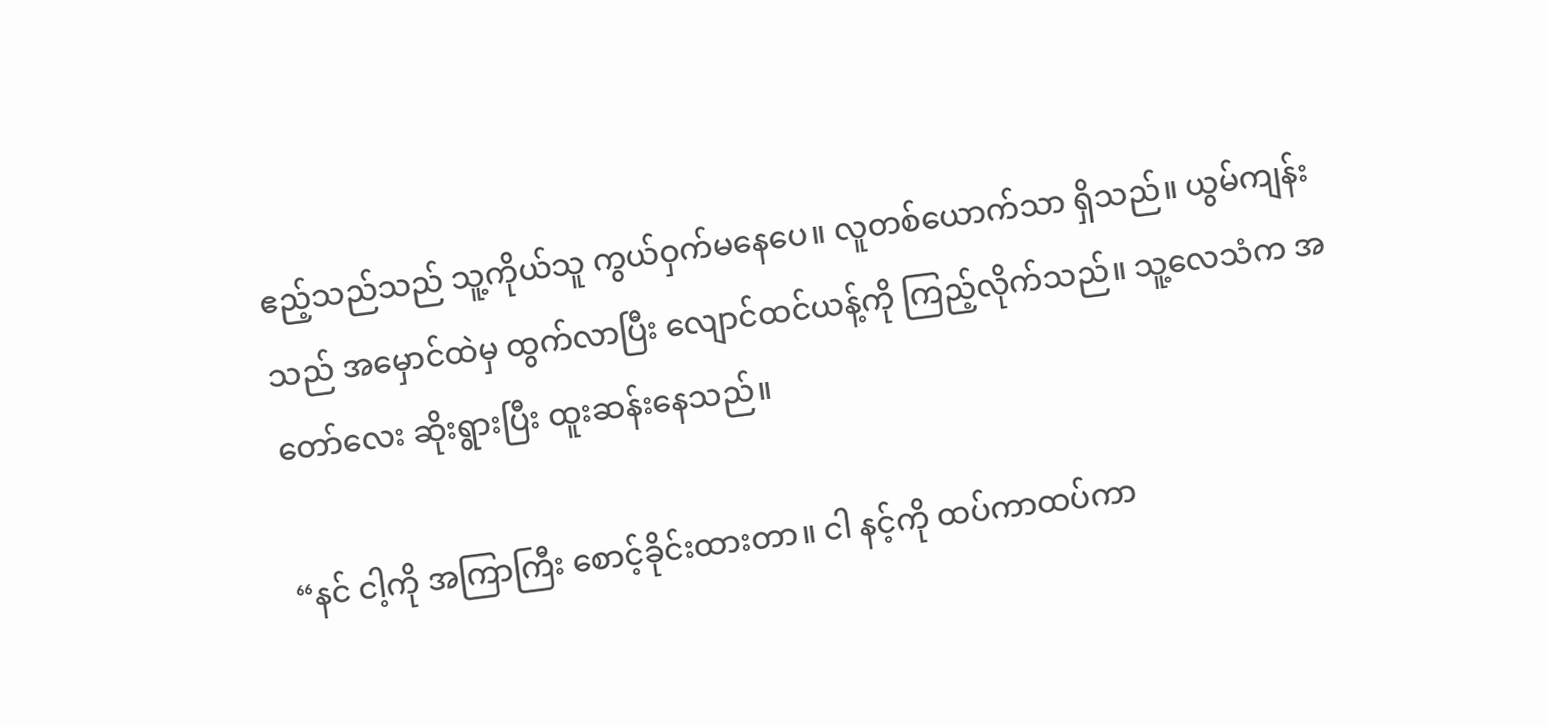ဧည့်သည်သည် သူ့ကိုယ်သူ ကွယ်ဝှက်မနေပေ။ လူတစ်ယောက်သာ ရှိသည်။ ယွမ်ကျန်းသည် အမှောင်ထဲမှ ထွက်လာပြီး လျောင်ထင်ယန့်ကို ကြည့်လိုက်သည်။ သူ့လေသံက အတော်လေး ဆိုးရွားပြီး ထူးဆန်းနေသည်။

“နင် ငါ့ကို အကြာကြီး စောင့်ခိုင်းထားတာ။ ငါ နင့်ကို ထပ်ကာထပ်ကာ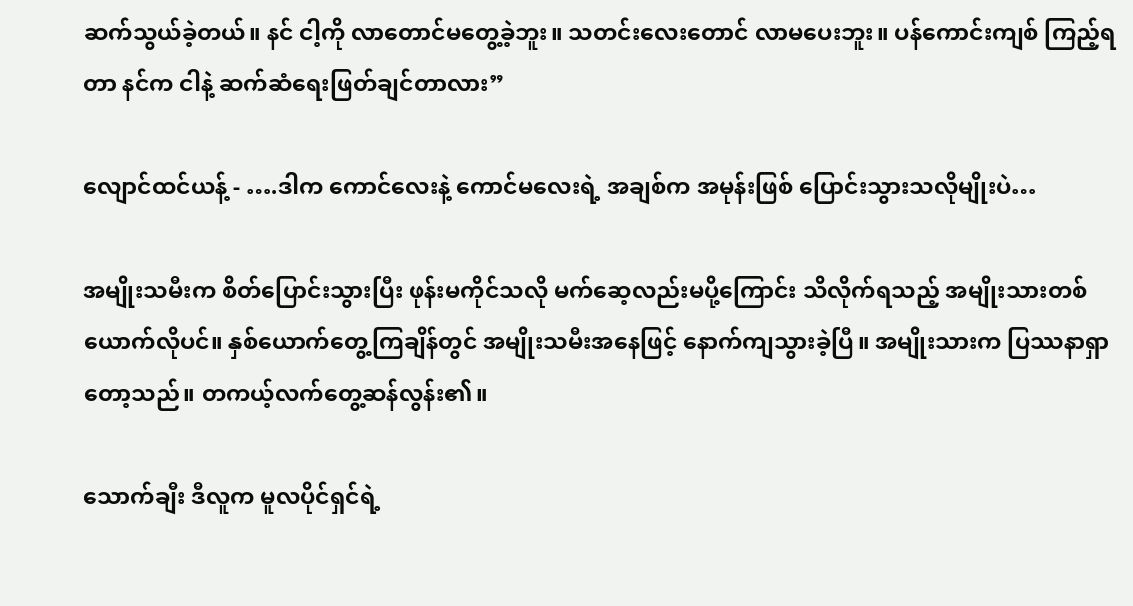ဆက်သွယ်ခဲ့တယ်။ နင် ငါ့ကို လာတောင်မတွေ့ခဲ့ဘူး။ သတင်းလေးတောင် လာမပေးဘူး။ ပန်ကောင်းကျစ် ကြည့်ရတာ နင်က ငါနဲ့ ဆက်ဆံရေးဖြတ်ချင်တာလား”

လျောင်ထင်ယန့် - ….ဒါက ကောင်လေးနဲ့ ကောင်မလေးရဲ့ အချစ်က အမုန်းဖြစ် ပြောင်းသွားသလိုမျိုးပဲ…

အမျိုးသမီးက စိတ်ပြောင်းသွားပြီး ဖုန်းမကိုင်သလို မက်ဆေ့လည်းမပို့ကြောင်း သိလိုက်ရသည့် အမျိုးသားတစ်ယောက်လိုပင်။ နှစ်ယောက်တွေ့ကြချိန်တွင် အမျိုးသမီးအနေဖြင့် နောက်ကျသွားခဲ့ပြီ။ အမျိုးသားက ပြဿနာရှာတော့သည်။ တကယ့်လက်တွေ့ဆန်လွန်း၏။

သောက်ချီး ဒီလူက မူလပိုင်ရှင်ရဲ့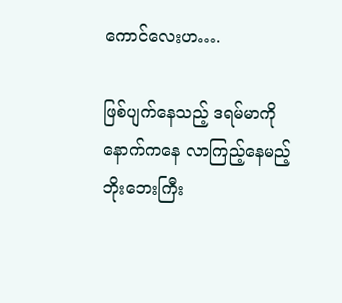ကောင်လေးဟ….

ဖြစ်ပျက်နေသည့် ဒရမ်မာကို နောက်ကနေ လာကြည့်နေမည့် ဘိုးဘေးကြီး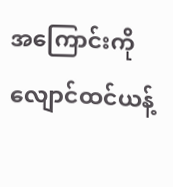အကြောင်းကို လျောင်ထင်ယန့်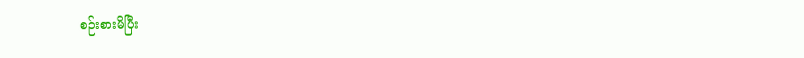စဉ်းစားမိပြီး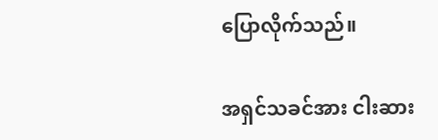ပြောလိုက်သည်။

အရှင်သခင်အား ငါးဆား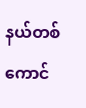နယ်တစ်ကောင်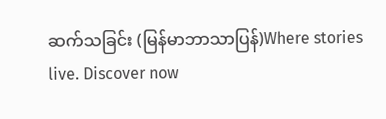ဆက်သခြင်း (မြန်မာဘာသာပြန်)Where stories live. Discover now